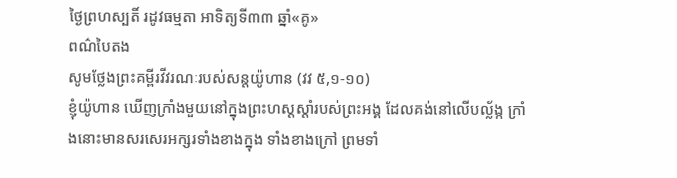ថ្ងៃព្រហស្បតិ៍ រដូវធម្មតា អាទិត្យទី៣៣ ឆ្នាំ«គូ»
ពណ៌បៃតង
សូមថ្លែងព្រះគម្ពីរវីវរណៈរបស់សន្ដយ៉ូហាន (វវ ៥,១-១០)
ខ្ញុំយ៉ូហាន ឃើញក្រាំងមួយនៅក្នុងព្រះហស្ដស្ដាំរបស់ព្រះអង្គ ដែលគង់នៅលើបល្ល័ង្ក ក្រាំងនោះមានសរសេរអក្សរទាំងខាងក្នុង ទាំងខាងក្រៅ ព្រមទាំ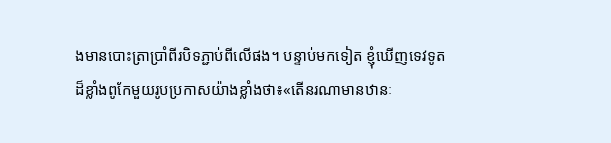ងមានបោះត្រាប្រាំពីរបិទភ្ជាប់ពីលើផង។ បន្ទាប់មកទៀត ខ្ញុំឃើញទេវទូតដ៏ខ្លាំងពូកែមួយរូបប្រកាសយ៉ាងខ្លាំងថា៖«តើនរណាមានឋានៈ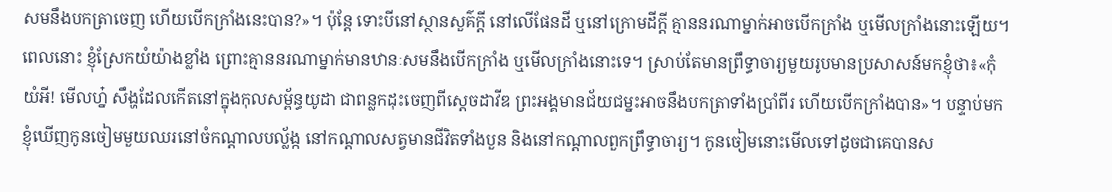សមនឹងបកត្រាចេញ ហើយបើកក្រាំងនេះបាន?»។ ប៉ុន្តែ ទោះបីនៅស្ថានសួគ៌ក្តី នៅលើផែនដី ឬនៅក្រោមដីក្តី គ្មាននរណាម្នាក់អាចបើកក្រាំង ឬមើលក្រាំងនោះឡើយ។ ពេលនោះ ខ្ញុំស្រែកយំយ៉ាងខ្លាំង ព្រោះគ្មាននរណាម្នាក់មានឋានៈសមនឹងបើកក្រាំង ឬមើលក្រាំងនោះទេ។ ស្រាប់តែមានព្រឹទ្ធាចារ្យមួយរូបមានប្រសាសន៍មកខ្ញុំថា៖«កុំយំអី! មើលហ្ន៎ សឹង្ហដែលកើតនៅក្នុងកុលសម្ព័ន្ធយូដា ជាពន្លកដុះចេញពីស្ដេចដាវីឌ ព្រះអង្គមានជ័យជម្នះអាចនឹងបកត្រាទាំងប្រាំពីរ ហើយបើកក្រាំងបាន»។ បន្ទាប់មក ខ្ញុំឃើញកូនចៀមមួយឈរនៅចំកណ្ដាលបល្ល័ង្ក នៅកណ្ដាលសត្វមានជីវិតទាំងបួន និងនៅកណ្ដាលពួកព្រឹទ្ធាចារ្យ។ កូនចៀមនោះមើលទៅដូចជាគេបានស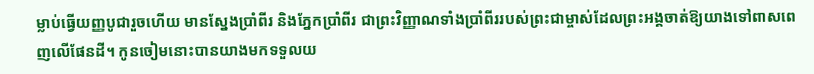ម្លាប់ធ្វើយញ្ញបូជារួចហើយ មានស្នែងប្រាំពីរ និងភ្នែកប្រាំពីរ ជាព្រះវិញ្ញាណទាំងប្រាំពីររបស់ព្រះជាម្ចាស់ដែលព្រះអង្គចាត់ឱ្យយាងទៅពាសពេញលើផែនដី។ កូនចៀមនោះបានយាងមកទទួលយ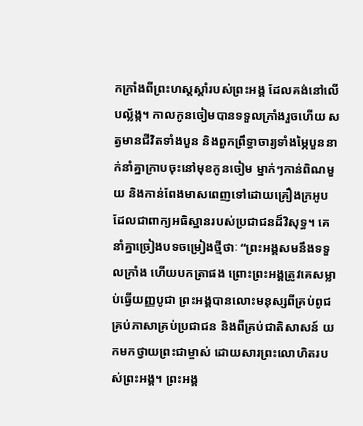កក្រាំងពីព្រះហស្ដស្ដាំរបស់ព្រះអង្គ ដែលគង់នៅលើបល្ល័ង្ក។ កាលកូនចៀមបានទទួលក្រាំងរួចហើយ សត្វមានជីវិតទាំងបួន និងពួកព្រឹទ្ធាចារ្យទាំងម្ភៃបួននាក់នាំគ្នាក្រាបចុះនៅមុខកូនចៀម ម្នាក់ៗកាន់ពិណមួយ និងកាន់ពែងមាសពេញទៅដោយគ្រឿងក្រអូប ដែលជាពាក្យអធិស្ឋានរបស់ប្រជាជនដ៏វិសុទ្ធ។ គេនាំគ្នាច្រៀងបទចម្រៀងថ្មីថាៈ “ព្រះអង្គសមនឹងទទួលក្រាំង ហើយបកត្រាផង ព្រោះព្រះអង្គត្រូវគេសម្លាប់ធ្វើយញ្ញបូជា ព្រះអង្គបានលោះមនុស្សពីគ្រប់ពូជគ្រប់ភាសាគ្រប់ប្រជាជន និងពីគ្រប់ជាតិសាសន៍ យកមកថ្វាយព្រះជាម្ចាស់ ដោយសារព្រះលោហិតរបស់ព្រះអង្គ។ ព្រះអង្គ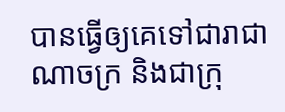បានធ្វើឲ្យគេទៅជារាជាណាចក្រ និងជាក្រុ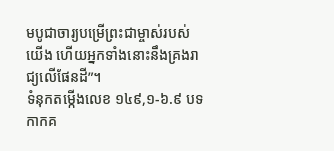មបូជាចារ្យបម្រើព្រះជាម្ចាស់របស់យើង ហើយអ្នកទាំងនោះនឹងគ្រងរាជ្យលើផែនដី”។
ទំនុកតម្កើងលេខ ១៤៩,១-៦.៩ បទកាកគ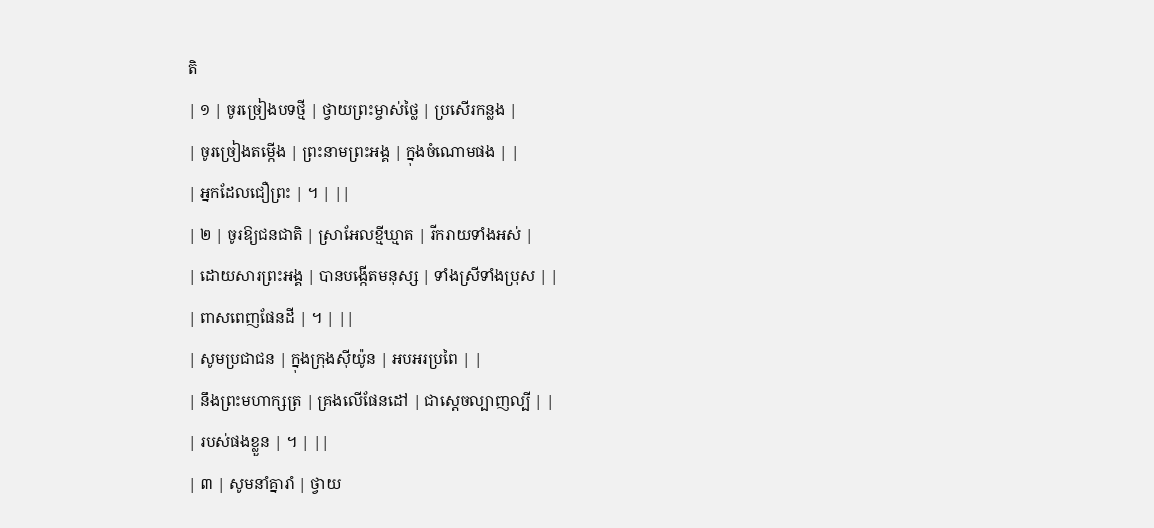តិ
| ១ | ចូរច្រៀងបទថ្មី | ថ្វាយព្រះម្ចាស់ថ្លៃ | ប្រសើរកន្លង |
| ចូរច្រៀងតម្កើង | ព្រះនាមព្រះអង្គ | ក្នុងចំណោមផង | |
| អ្នកដែលជឿព្រះ | ។ | ||
| ២ | ចូរឱ្យជនជាតិ | ស្រាអែលខ្មីឃ្មាត | រីករាយទាំងអស់ |
| ដោយសារព្រះអង្គ | បានបង្កើតមនុស្ស | ទាំងស្រីទាំងប្រុស | |
| ពាសពេញផែនដី | ។ | ||
| សូមប្រជាជន | ក្នុងក្រុងស៊ីយ៉ូន | អបអរប្រពៃ | |
| នឹងព្រះមហាក្សត្រ | គ្រងលើផែនដៅ | ជាស្ដេចល្បាញល្បី | |
| របស់ផងខ្លួន | ។ | ||
| ៣ | សូមនាំគ្នារាំ | ថ្វាយ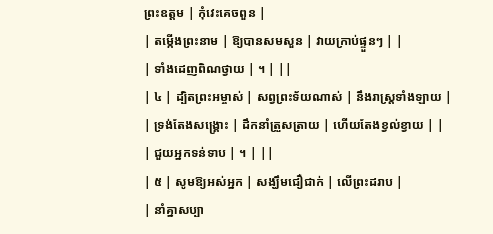ព្រះឧត្តម | កុំវេះគេចពួន |
| តម្កើងព្រះនាម | ឱ្យបានសមសួន | វាយក្រាប់ផ្ទួនៗ | |
| ទាំងដេញពិណថ្វាយ | ។ | ||
| ៤ | ដ្បិតព្រះអម្ចាស់ | សព្វព្រះទ័យណាស់ | នឹងរាស្រ្ដទាំងឡាយ |
| ទ្រង់តែងសង្គ្រោះ | ដឹកនាំត្រួសត្រាយ | ហើយតែងខ្វល់ខ្វាយ | |
| ជួយអ្នកទន់ទាប | ។ | ||
| ៥ | សូមឱ្យអស់អ្នក | សង្ឃឹមជឿជាក់ | លើព្រះដរាប |
| នាំគ្នាសប្បា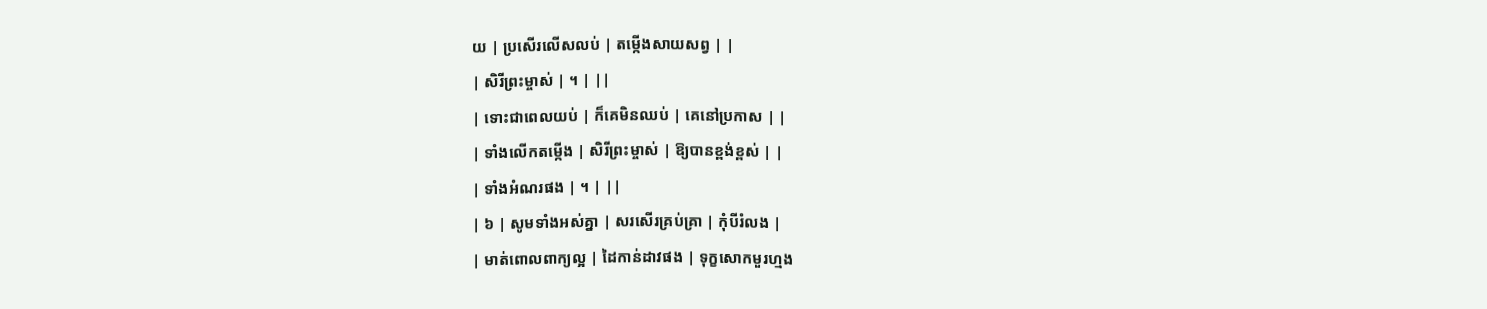យ | ប្រសើរលើសលប់ | តម្កើងសាយសព្វ | |
| សិរីព្រះម្ចាស់ | ។ | ||
| ទោះជាពេលយប់ | ក៏គេមិនឈប់ | គេនៅប្រកាស | |
| ទាំងលើកតម្កើង | សិរីព្រះម្ចាស់ | ឱ្យបានខ្ពង់ខ្ពស់ | |
| ទាំងអំណរផង | ។ | ||
| ៦ | សូមទាំងអស់គ្នា | សរសើរគ្រប់គ្រា | កុំបីរំលង |
| មាត់ពោលពាក្យល្អ | ដៃកាន់ដាវផង | ទុក្ខសោកមួរហ្មង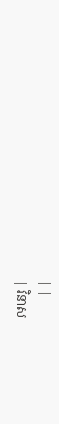| |
| វិនាស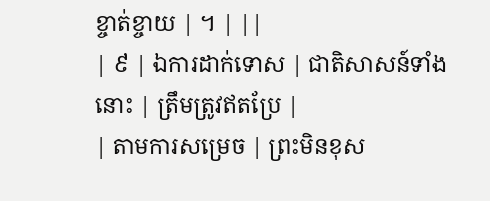ខ្ចាត់ខ្ចាយ | ។ | ||
| ៩ | ឯការដាក់ទោស | ជាតិសាសន៍ទាំងនោះ | ត្រឹមត្រូវឥតប្រែ |
| តាមការសម្រេច | ព្រះមិនខុស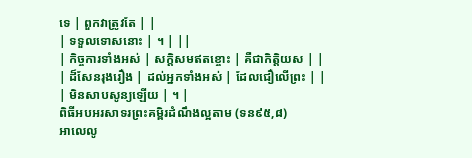ទេ | ពួកវាត្រូវតែ | |
| ទទួលទោសនោះ | ។ | ||
| កិច្ចការទាំងអស់ | សក្ដិសមឥតខ្ចោះ | គឺជាកិត្តិយស | |
| ដ៏សែនរុងរឿង | ដល់អ្នកទាំងអស់ | ដែលជឿលើព្រះ | |
| មិនសាបសូន្យឡើយ | ។ |
ពិធីអបអរសាទរព្រះគម្ពិរដំណឹងល្អតាម (ទន៩៥,៨)
អាលេលូ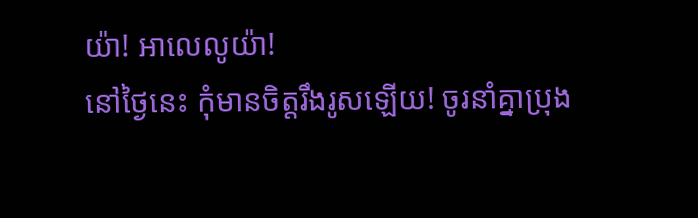យ៉ា! អាលេលូយ៉ា!
នៅថ្ងៃនេះ កុំមានចិត្តរឹងរូសឡើយ! ចូរនាំគ្នាប្រុង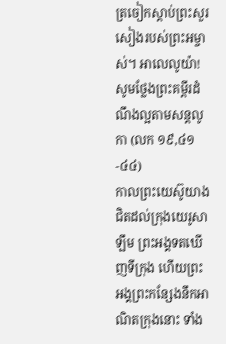ត្រចៀកស្ដាប់ព្រះសួរសៀងរបស់ព្រះអម្ចាស់។ អាលេលូយ៉ា!
សូមថ្លែងព្រះគម្ពីរដំណឹងល្អតាមសន្តលូកា (លក ១៩,៤១-៤៤)
កាលព្រះយេស៊ូយាងជិតដល់ក្រុងយេរូសាឡឹម ព្រះអង្គទតឃើញទីក្រុង ហើយព្រះអង្គព្រះកន្សែងនឹកអាណិតក្រុងនោះ ទាំង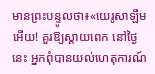មានព្រះបន្ទូលថា៖«យេរូសាឡឹមអើយ! គួរឱ្យស្ដាយពេក នៅថ្ងៃនេះ អ្នកពុំបានយល់ហេតុការណ៍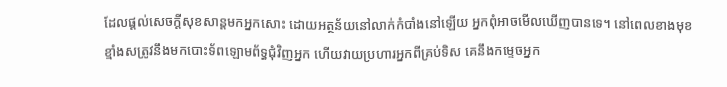ដែលផ្ដល់សេចក្ដីសុខសាន្តមកអ្នកសោះ ដោយអត្ថន័យនៅលាក់កំបាំងនៅឡើយ អ្នកពុំអាចមើលឃើញបានទេ។ នៅពេលខាងមុខ ខ្មាំងសត្រូវនឹងមកបោះទ័ពឡោមព័ទ្ធជុំវិញអ្នក ហើយវាយប្រហារអ្នកពីគ្រប់ទិស គេនឹងកម្ទេចអ្នក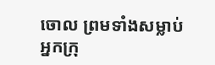ចោល ព្រមទាំងសម្លាប់អ្នកក្រុ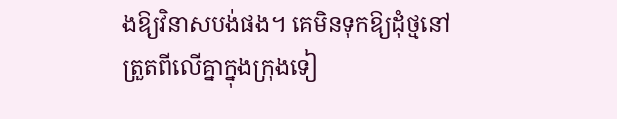ងឱ្យវិនាសបង់ផង។ គេមិនទុកឱ្យដុំថ្មនៅត្រួតពីលើគ្នាក្នុងក្រុងទៀ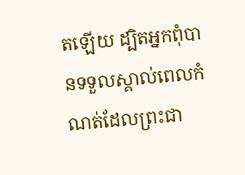តឡើយ ដ្បិតអ្នកពុំបានទទួលស្គាល់ពេលកំណត់ដែលព្រះជា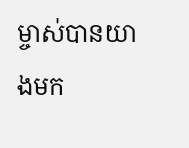ម្ចាស់បានយាងមក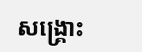សង្គ្រោះ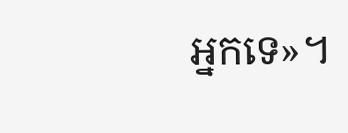អ្នកទេ»។